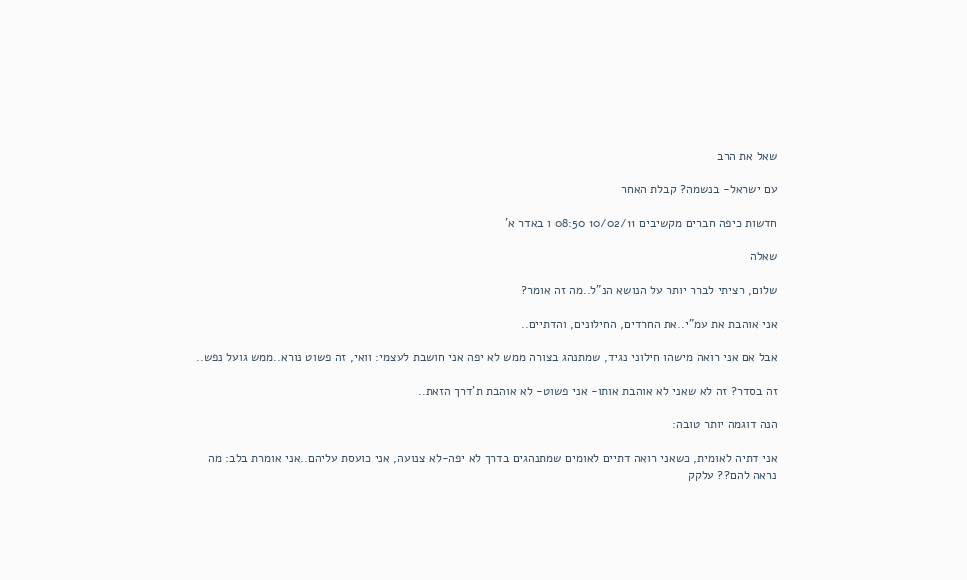שאל את הרב

עם ישראל- בנשמה? קבלת האחר

חדשות כיפה חברים מקשיבים 10/02/11 08:50 ו באדר א'

שאלה

שלום, רציתי לברר יותר על הנושא הנ"ל..מה זה אומר?

אני אוהבת את עמ"י..את החרדים, החילונים, והדתיים..

אבל אם אני רואה מישהו חילוני נגיד, שמתנהג בצורה ממש לא יפה אני חושבת לעצמי: וואי, זה פשוט נורא..ממש גועל נפש..

זה בסדר? זה לא שאני לא אוהבת אותו- אני פשוט- לא אוהבת ת'דרך הזאת..

הנה דוגמה יותר טובה:

אני דתיה לאומית, כשאני רואה דתיים לאומים שמתנהגים בדרך לא יפה-לא צנועה, אני כועסת עליהם..אני אומרת בלב: מה נראה להם?? עלקק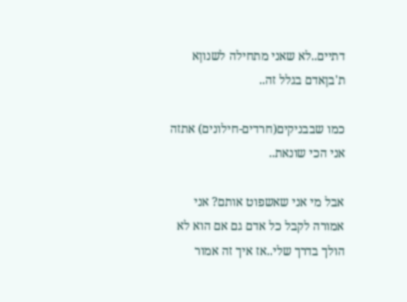דתיים..לא שאני מתחילה לשנוןא ת'בןאדם בגלל זה..

כמו שבבניקים(חרדים-חילונים) אתזה אני הכי שונאת..

אבל מי אני שאשפוט אותם? אני אמורה לקבל כל אדם גם אם הוא לא הולך בדרך שלי..אז איך זה אמור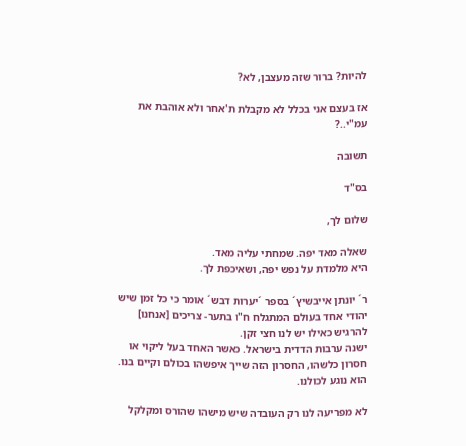להיות? ברור שזה מעצבן, לא?

אז בעצם אני בכלל לא מקבלת ת'אחר ולא אוהבת את עמ"י..?

תשובה

בס"ד

שלום לך,

שאלה מאד יפה. שמחתי עליה מאד.
היא מלמדת על נפש יפה, ושאיכפת לך.

ר´ יונתן אייבשיץ´ בספר ´יערות דבש´ אומר כי כל זמן שיש יהודי אחד בעולם המתגלח ח"ו בתער- צריכים [אנחנו] להרגיש כאילו יש לנו חצי זקן.
ישנה ערבות הדדית בישראל. כאשר האחד בעל ליקוי או חסרון כלשהו, החסרון הזה שייך איפשהו בכולם וקיים בנו. הוא נוגע לכולנו.

לא מפריעה לנו רק העובדה שיש מישהו שהורס ומקלקל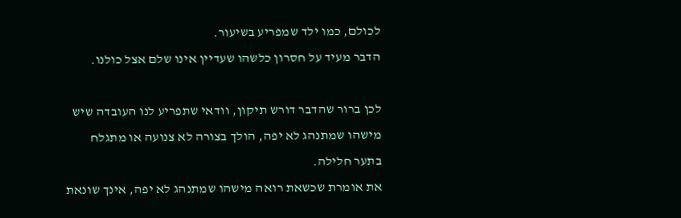לכולם, כמו ילד שמפריע בשיעור.
הדבר מעיד על חסרון כלשהו שעדיין אינו שלם אצל כולנו.

לכן ברור שהדבר דורש תיקון, וודאי שתפריע לנו העובדה שיש מישהו שמתנהג לא יפה, הולך בצורה לא צנועה או מתגלח בתער חלילה.
את אומרת שכשאת רואה מישהו שמתנהג לא יפה, אינך שונאת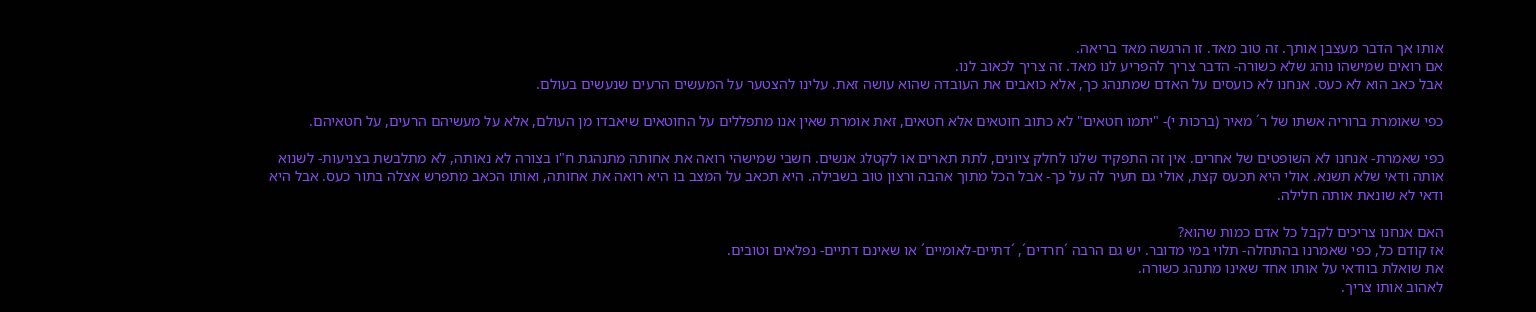אותו אך הדבר מעצבן אותך. זה טוב מאד. זו הרגשה מאד בריאה.
אם רואים שמישהו נוהג שלא כשורה- הדבר צריך להפריע לנו מאד. זה צריך לכאוב לנו.
אבל כאב הוא לא כעס. אנחנו לא כועסים על האדם שמתנהג כך, אלא כואבים את העובדה שהוא עושה זאת. עלינו להצטער על המעשים הרעים שנעשים בעולם.

כפי שאומרת ברוריה אשתו של ר´ מאיר (ברכות י)- "יתמו חטאים" לא כתוב חוטאים אלא חטאים, זאת אומרת שאין אנו מתפללים על החוטאים שיאבדו מן העולם, אלא על מעשיהם הרעים, על חטאיהם.

כפי שאמרת- אנחנו לא השופטים של אחרים. אין זה התפקיד שלנו לחלק ציונים, לתת תארים או לקטלג אנשים. חשבי שמישהי רואה את אחותה מתנהגת ח"ו בצורה לא נאותה, לא מתלבשת בצניעות- לשנוא אותה ודאי שלא תשנא. אולי היא תכעס קצת, אולי גם תעיר לה על כך- אבל הכל מתוך אהבה ורצון טוב בשבילה. היא תכאב על המצב בו היא רואה את אחותה, ואותו הכאב מתפרש אצלה בתור כעס. אבל היא ודאי לא שונאת אותה חלילה.

האם אנחנו צריכים לקבל כל אדם כמות שהוא?
אז קודם כל, כפי שאמרנו בהתחלה- תלוי במי מדובר. יש גם הרבה ´חרדים´, ´דתיים-לאומיים´ או שאינם דתיים- נפלאים וטובים.
את שואלת בוודאי על אותו אחד שאינו מתנהג כשורה.
לאהוב אותו צריך.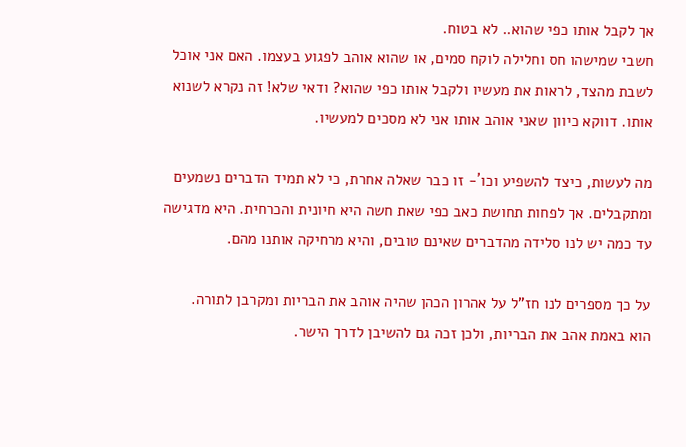אך לקבל אותו כפי שהוא.. לא בטוח.
חשבי שמישהו חס וחלילה לוקח סמים, או שהוא אוהב לפגוע בעצמו. האם אני אוכל לשבת מהצד, לראות את מעשיו ולקבל אותו כפי שהוא? ודאי שלא! זה נקרא לשנוא אותו. דווקא כיוון שאני אוהב אותו אני לא מסכים למעשיו.

מה לעשות, כיצד להשפיע וכו´- זו כבר שאלה אחרת, כי לא תמיד הדברים נשמעים ומתקבלים. אך לפחות תחושת כאב כפי שאת חשה היא חיונית והכרחית. היא מדגישה עד כמה יש לנו סלידה מהדברים שאינם טובים, והיא מרחיקה אותנו מהם.

על כך מספרים לנו חז"ל על אהרון הכהן שהיה אוהב את הבריות ומקרבן לתורה.
הוא באמת אהב את הבריות, ולכן זכה גם להשיבן לדרך הישר.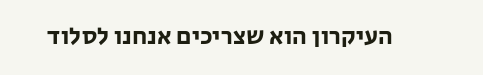העיקרון הוא שצריכים אנחנו לסלוד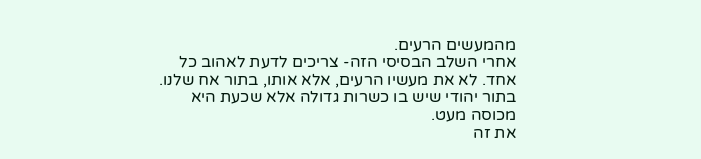מהמעשים הרעים.
אחרי השלב הבסיסי הזה- צריכים לדעת לאהוב כל אחד. לא את מעשיו הרעים, אלא אותו, בתור אח שלנו. בתור יהודי שיש בו כשרות גדולה אלא שכעת היא מכוסה מעט.
את זה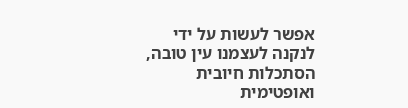אפשר לעשות על ידי לנקנה לעצמנו עין טובה, הסתכלות חיובית ואופטימית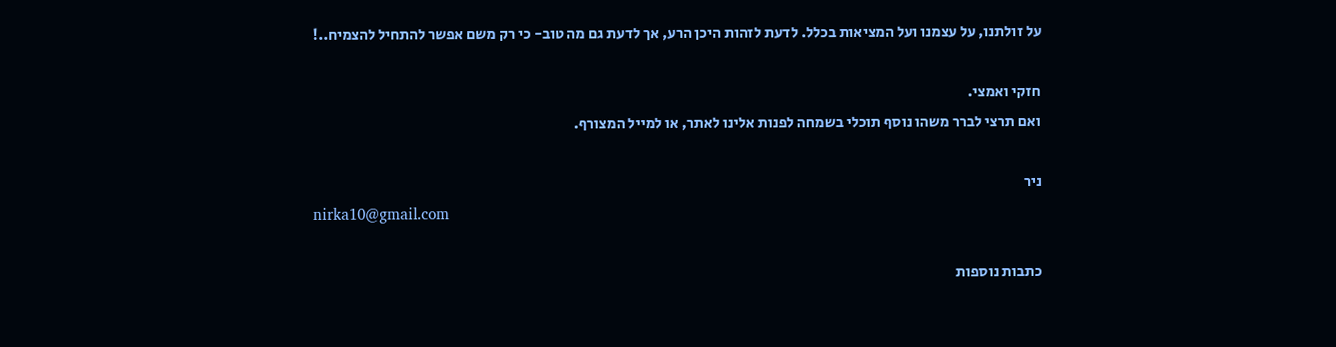על זולתנו, על עצמנו ועל המציאות בכלל. לדעת לזהות היכן הרע, אך לדעת גם מה טוב- כי רק משם אפשר להתחיל להצמיח..!

חזקי ואמצי.
ואם תרצי לברר משהו נוסף תוכלי בשמחה לפנות אלינו לאתר, או למייל המצורף.

ניר
nirka10@gmail.com

כתבות נוספות